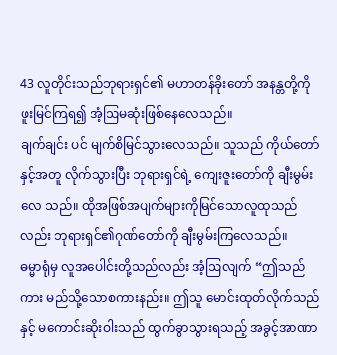43 လူတိုင်းသည်ဘုရားရှင်၏ မဟာတန်ခိုးတော် အနန္တတို့ကို ဖူးမြင်ကြရ၍ အံ့ဩမဆုံးဖြစ်နေလေသည်။
ချက်ချင်း ပင် မျက်စိမြင်သွားလေသည်။ သူသည် ကိုယ်တော်နှင့်အတူ လိုက်သွားပြီး ဘုရားရှင်ရဲ့ ကျေးဇူးတော်ကို ချီးမွမ်းလေ သည်။ ထိုအဖြစ်အပျက်များကိုမြင်သောလူထုသည်လည်း ဘုရားရှင်၏ဂုဏ်တော်ကို ချီးမွမ်းကြလေသည်။
ဓမ္မာရုံမှ လူအပေါင်းတို့သည်လည်း အံ့ဩလျက် “ဤသည်ကား မည်သို့သောစကားနည်း။ ဤသူ မောင်းထုတ်လိုက်သည်နှင့် မကောင်းဆိုးဝါးသည် ထွက်ခွာသွားရသည့် အခွင့်အာဏာ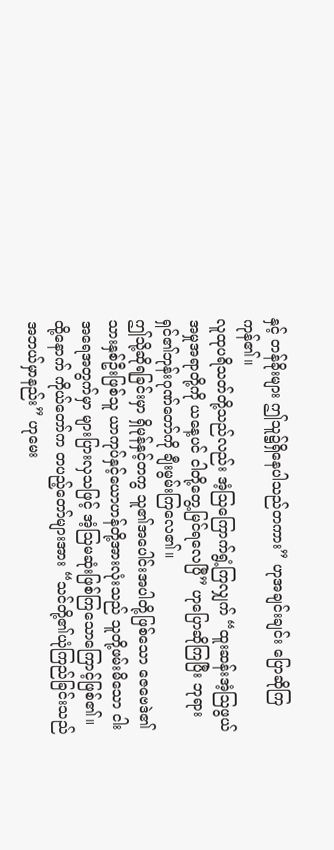နှင့် တန်ခိုးများ ဤသူ၌ရှိနေပါသည်တကား” ဟုအချင်းချင်း ပြောဆိုကြကုန်၏။
လူထုပရိသတ်တို့သည်လည်း အံ့သြကြောက်ရွံ့ကြလျှက် “ထူးဆန်းအံ့ဩဖွယ်အမှုအရာတို့ကို ယနေ့ပင် ငါတို့တွေ့မြင်ရလေပြီ” ဟုပြောဆိုကြပြီး ဘုရားရှင်၏ဘုန်းဂုဏ်တော်ကို ချီးမွမ်းကြလေ၏။
ဤသို့ဆိုရခြင်းမှာ ရှိမုန်နှင့်တကွ သူ၏အပေါင်းအပါတို့ဖြစ်သော ဇေဗေဒဲ၏သားနှစ်ဦးဖြစ်သူ ယာကုပ်နှင့်ယောဟန်တို့အားလုံးသည် သူတို့ဖမ်းမိသော ငါးအရေအတွက်မှာ များပြားလှသဖြင့် အံ့ဩမဆုံးဖြစ်ကြသောကြောင့်ဖြစ်၏။
ထို့နောက် ကိုယ်တော်က တပည့်တော်များအား “သင်တို့၏ယုံကြည်ခြင်းသည် အဘယ်မှာနည်း” ဟုမေး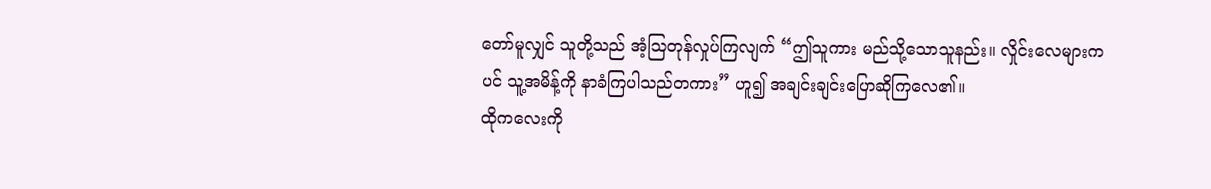တော်မူလျှင် သူတို့သည် အံ့ဩတုန်လှုပ်ကြလျက် “ဤသူကား မည်သို့သောသူနည်း။ လှိုင်းလေများကပင် သူ့အမိန့်ကို နာခံကြပါသည်တကား” ဟူ၍ အချင်းချင်းပြောဆိုကြလေ၏။
ထိုကလေးကို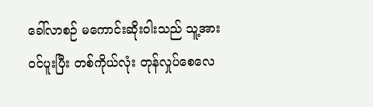ခေါ်လာစဉ် မကောင်းဆိုးဝါးသည် သူ့အားဝင်ပူးပြီး တစ်ကိုယ်လုံး တုန်လှုပ်စေလေ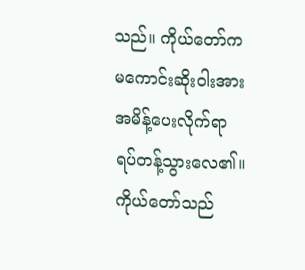သည်။ ကိုယ်တော်က မကောင်းဆိုးဝါးအား အမိန့်ပေးလိုက်ရာ ရပ်တန့်သွားလေ၏။ ကိုယ်တော်သည်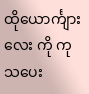ထိုယောင်္ကျားလေး ကို ကုသပေး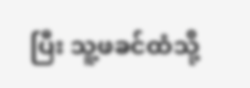ပြီး သူ့ဖခင်ထံသို့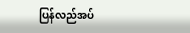ပြန်လည်အပ်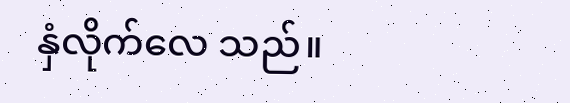နှံလိုက်လေ သည်။